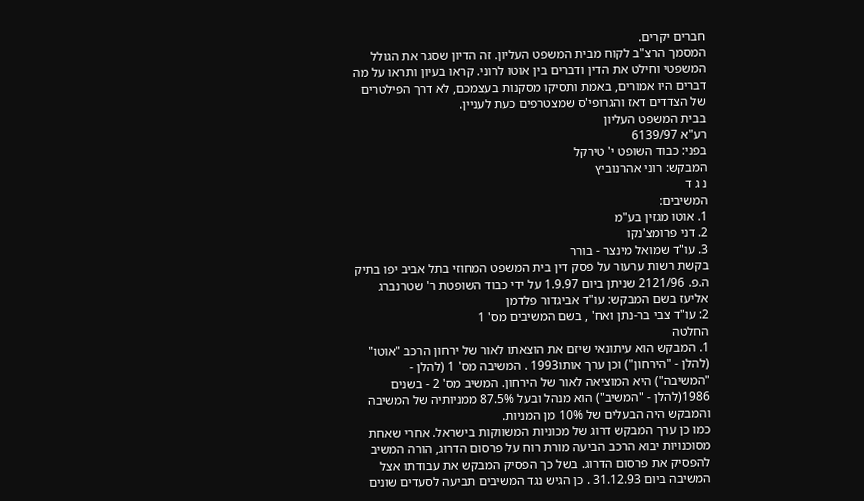חברים יקרים.
המסמך הרצ"ב לקוח מבית המשפט העליון. זה הדיון שסגר את הגולל המשפטי וחילט את הדין ודברים בין אוטו לרוני. קראו בעיון ותראו על מה דברים היו אמורים, באמת ותסיקו מסקנות בעצמכם, לא דרך הפילטרים של הצדדים דאז והגרופי'ס שמצטרפים כעת לעניין.
בבית המשפט העליון
רע"א 6139/97
בפני: כבוד השופט י' טירקל
המבקש: רוני אהרנוביץ
נ ג ד
המשיבים:
1. אוטו מגזין בע"מ
2. דני פרומצ'נקו
3. עו"ד שמואל מינצר - בורר
בקשת רשות ערעור על פסק דין בית המשפט המחוזי בתל אביב יפו בתיק ה.פ. 2121/96 שניתן ביום 1.9.97 על ידי כבוד השופטת ר' שטרנברג אליעז בשם המבקש: עו"ד אביגדור פלדמן
2: עו"ד צבי בר-נתן ואח' , בשם המשיבים מס' 1
החלטה
1. המבקש הוא עיתונאי שיזם את הוצאתו לאור של ירחון הרכב "אוטו" (להלן - "הירחון") וכן ערך אותו1993 . המשיבה מס' 1 (להלן - "המשיבה") היא המוציאה לאור של הירחון. המשיב מס' 2 - בשנים 1986(להלן - "המשיב") הוא מנהל ובעל 87.5% ממניותיה של המשיבה והמבקש היה הבעלים של 10% מן המניות.
כמו כן ערך המבקש דרוג של מכוניות המשווקות בישראל. אחרי שאחת מסוכנויות יבוא הרכב הביעה מורת רוח על פרסום הדרוג, הורה המשיב להפסיק את פרסום הדרוג. בשל כך הפסיק המבקש את עבודתו אצל המשיבה ביום 31.12.93 . כן הגיש נגד המשיבים תביעה לסעדים שונים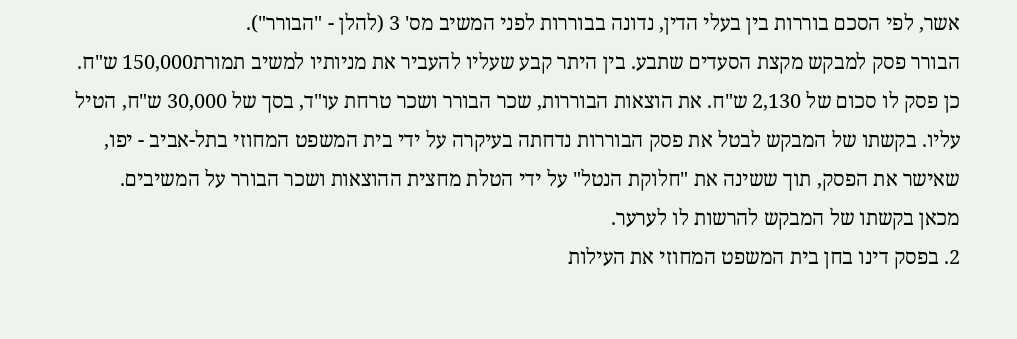אשר, לפי הסכם בוררות בין בעלי הדין, נדונה בבוררות לפני המשיב מס' 3 (להלן - "הבורר").
הבורר פסק למבקש מקצת הסעדים שתבע. בין היתר קבע שעליו להעביר את מניותיו למשיב תמורת150,000 ש"ח. כן פסק לו סכום של 2,130 ש"ח. את הוצאות הבוררות, שכר הבורר ושכר טרחת עו"ד, בסך של 30,000 ש"ח, הטיל עליו. בקשתו של המבקש לבטל את פסק הבוררות נדחתה בעיקרה על ידי בית המשפט המחוזי בתל-אביב - יפו, שאישר את הפסק, תוך ששינה את "חלוקת הנטל" על ידי הטלת מחצית ההוצאות ושכר הבורר על המשיבים.
מכאן בקשתו של המבקש להרשות לו לערער.
2. בפסק דינו בחן בית המשפט המחוזי את העילות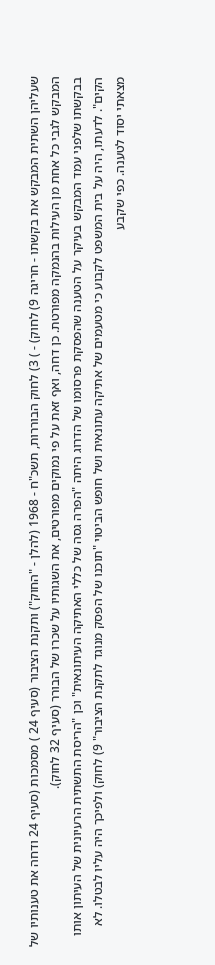שעליהן השתית המבקש את בקשתו - חריגה 9) לחוק) - ) 3) לחוק הבוררות, תשכ"ח - 1968 (להלן - "החוק") ותקנת הציבור (סעיף 24 ) מסמכות (סעיף 24 ודחה את טענותיו של המבקש לגבי כל אחת מן העילות בהנמקה מפורטת. כן דחה, ואף זאת על פי נמוקים מפורטים, את השגותיו על שכרו של הבורר (סעיף 32 לחוק).
בבקשתו שלפני עמד המבקש בעיקר על הטענה שהפסקת פרסומו של הדרוג היתה "הפרה גסה של כללי האתיקה העיתונאית" וכן "הריסת התשתית הרעיונית של העיתון אותו הקים". לדעתו, היה על בית המשפט לקבוע כי מטעמים של אתיקה עתונאית ושל חופש הביטוי "תוכנו של הפסק מנוגד לתקנת הציבור" 9) לחוק) ולפיכך היה עליו לבטלו. לא מצאתי יסוד לטענה. כפי שקבע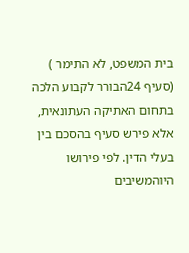בית המשפט, לא התימר ) (סעיף 24הבורר לקבוע הלכה בתחום האתיקה העתונאית, אלא פירש סעיף בהסכם בין בעלי הדין. לפי פירושו היוהמשיבים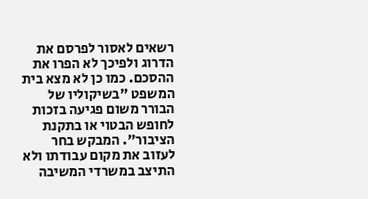רשאים לאסור לפרסם את הדרוג ולפיכך לא הפרו את ההסכם. כמו כן לא מצא בית המשפט "בשיקוליו של הבורר משום פגיעה בזכות לחופש הבטוי או בתקנת הציבור". המבקש בחר לעזוב את מקום עבודתו ולא התיצב במשרדי המשיבה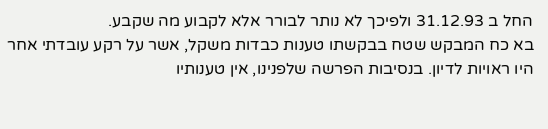החל ב 31.12.93 ולפיכך לא נותר לבורר אלא לקבוע מה שקבע.
בא כח המבקש שטח בבקשתו טענות כבדות משקל, אשר על רקע עובדתי אחר היו ראויות לדיון. בנסיבות הפרשה שלפנינו, אין טענותיו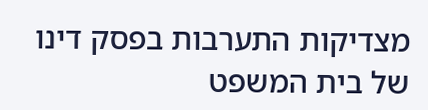מצדיקות התערבות בפסק דינו של בית המשפט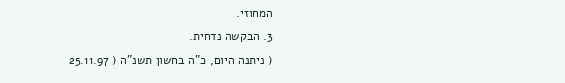המחוזי.
3. הבקשה נדחית.
( ניתנה היום, כ"ה בחשון תשנ"ה ( 25.11.97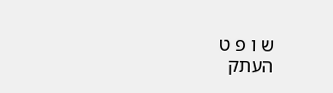ש ו פ ט
העתק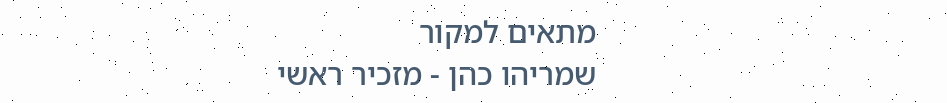מתאים למקור
שמריהו כהן - מזכיר ראשי